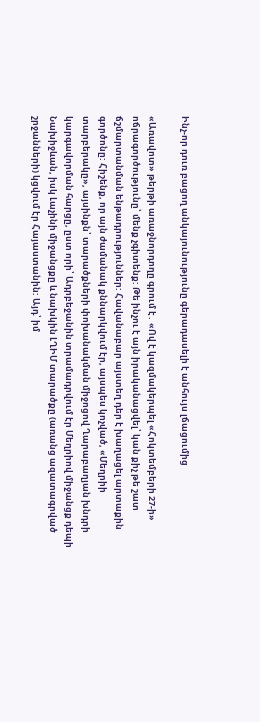Ինչ-որ դուռ բացող անկայունությունը գերադասելի է անհույս լճացումից

«Առավոտ» թերթի առաջնորդողը գրում է․ «Ով է կազմակերպել «Հոկտեմբերի 27-ի» ոճրագործությունը՝ մենք չգիտենք: Թե ինչու է այն իրականացվել՝ կան քիչ թե շատ ճշմարտանման ենթադրություններ: Հավանաբար այստեղ դեր է խաղացել արտաքին գործոնը: Հիշենք, որ այն ժամանակ քննարկվում էր, այսպես կոչված, «Մեղրիի տարբերակը», այսինքն՝ տարածքների փոխանակման միջոցով Ղարաբաղյան խնդրի կարգավորման հարցը, ըստ որի՝ Ադրբեջանին տրամադրվում էր Մեղրիով միջանցք դեպի Նախիջևան, իսկ Լաչինի միջանցքը և նախկին ԼՂԻՄ տարածքը (առանց ազատագրված շրջանների) կցվում էր Հայաստանին: Այդ՝ իմ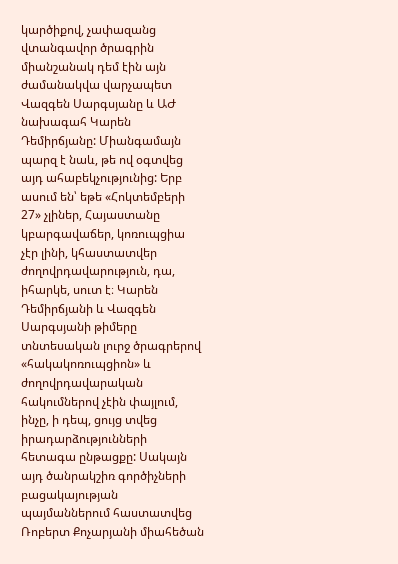կարծիքով, չափազանց վտանգավոր ծրագրին միանշանակ դեմ էին այն ժամանակվա վարչապետ Վազգեն Սարգսյանը և ԱԺ նախագահ Կարեն Դեմիրճյանը: Միանգամայն պարզ է նաև, թե ով օգտվեց այդ ահաբեկչությունից: Երբ ասում են՝ եթե «Հոկտեմբերի 27» չլիներ, Հայաստանը կբարգավաճեր, կոռուպցիա չէր լինի, կհաստատվեր ժողովրդավարություն, դա, իհարկե, սուտ է։ Կարեն Դեմիրճյանի և Վազգեն Սարգսյանի թիմերը տնտեսական լուրջ ծրագրերով «հակակոռուպցիոն» և ժողովրդավարական հակումներով չէին փայլում, ինչը, ի դեպ, ցույց տվեց իրադարձությունների հետագա ընթացքը: Սակայն այդ ծանրակշիռ գործիչների բացակայության պայմաններում հաստատվեց Ռոբերտ Քոչարյանի միահեծան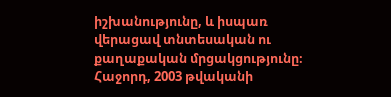իշխանությունը, և իսպառ վերացավ տնտեսական ու քաղաքական մրցակցությունը։ Հաջորդ, 2003 թվականի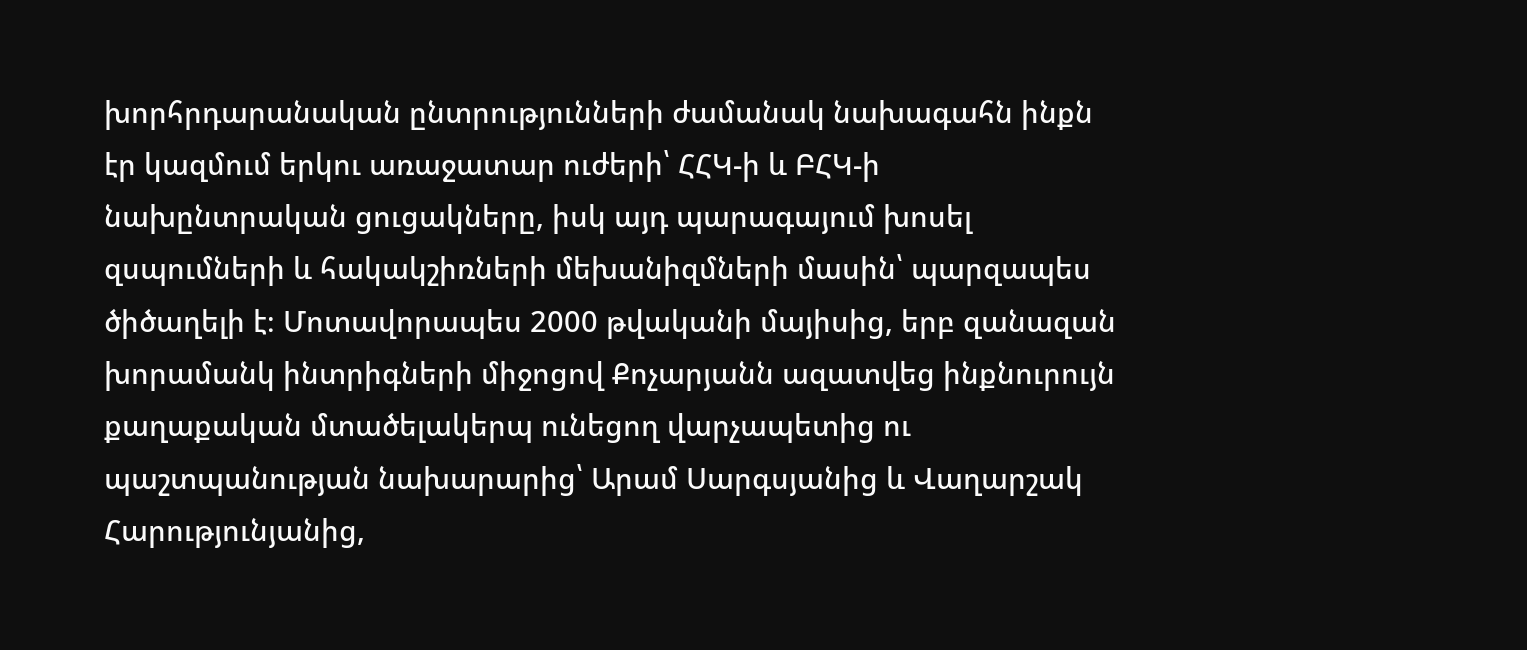խորհրդարանական ընտրությունների ժամանակ նախագահն ինքն էր կազմում երկու առաջատար ուժերի՝ ՀՀԿ-ի և ԲՀԿ-ի նախընտրական ցուցակները, իսկ այդ պարագայում խոսել զսպումների և հակակշիռների մեխանիզմների մասին՝ պարզապես ծիծաղելի է։ Մոտավորապես 2000 թվականի մայիսից, երբ զանազան խորամանկ ինտրիգների միջոցով Քոչարյանն ազատվեց ինքնուրույն քաղաքական մտածելակերպ ունեցող վարչապետից ու պաշտպանության նախարարից՝ Արամ Սարգսյանից և Վաղարշակ Հարությունյանից,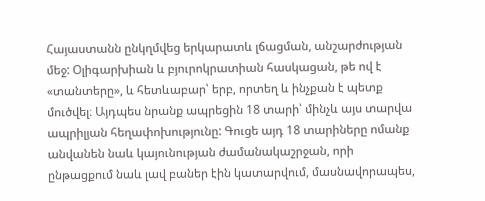Հայաստանն ընկղմվեց երկարատև լճացման, անշարժության մեջ: Օլիգարխիան և բյուրոկրատիան հասկացան, թե ով է «տանտերը», և հետևաբար՝ երբ, որտեղ և ինչքան է պետք մուծվել։ Այդպես նրանք ապրեցին 18 տարի՝ մինչև այս տարվա ապրիլյան հեղափոխությունը: Գուցե այդ 18 տարիները ոմանք անվանեն նաև կայունության ժամանակաշրջան, որի ընթացքում նաև լավ բաներ էին կատարվում, մասնավորապես,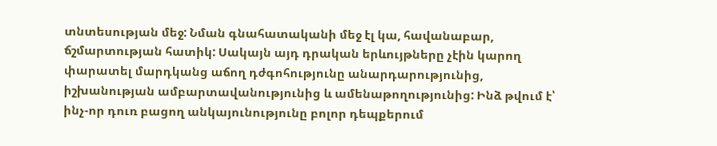տնտեսության մեջ: Նման գնահատականի մեջ էլ կա, հավանաբար, ճշմարտության հատիկ: Սակայն այդ դրական երևույթները չէին կարող փարատել մարդկանց աճող դժգոհությունը անարդարությունից, իշխանության ամբարտավանությունից և ամենաթողությունից: Ինձ թվում է՝ ինչ-որ դուռ բացող անկայունությունը բոլոր դեպքերում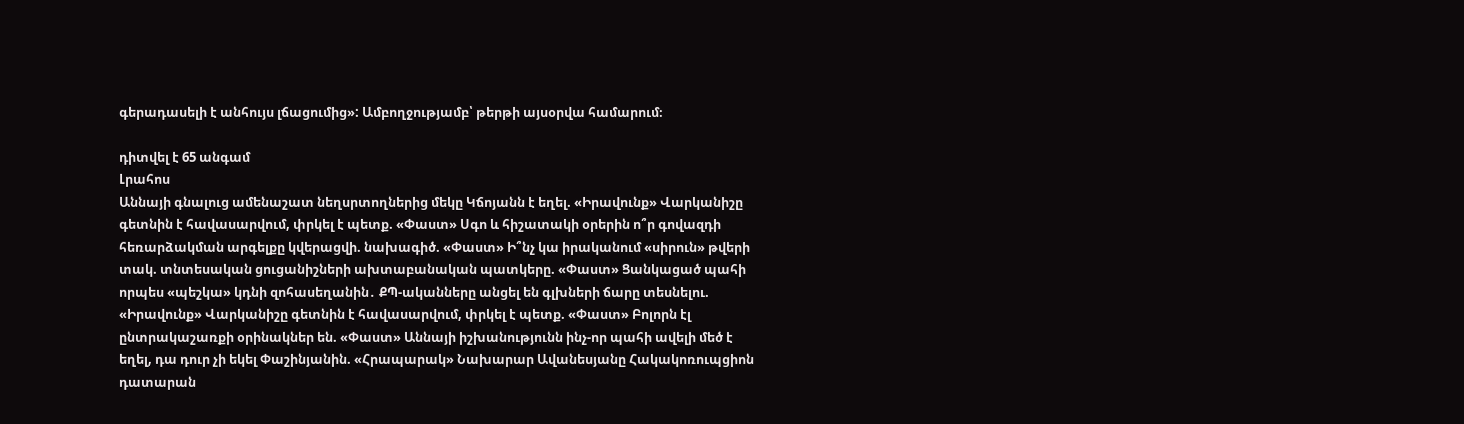գերադասելի է անհույս լճացումից»: Ամբողջությամբ՝ թերթի այսօրվա համարում։

դիտվել է 65 անգամ
Լրահոս
Աննայի գնալուց ամենաշատ նեղսրտողներից մեկը Կճոյանն է եղել. «Իրավունք» Վարկանիշը գետնին է հավասարվում, փրկել է պետք. «Փաստ» Սգո և հիշատակի օրերին ո՞ր գովազդի հեռարձակման արգելքը կվերացվի. նախագիծ. «Փաստ» Ի՞նչ կա իրականում «սիրուն» թվերի տակ. տնտեսական ցուցանիշների ախտաբանական պատկերը. «Փաստ» Ցանկացած պահի որպես «պեշկա» կդնի զոհասեղանին․ ՔՊ-ականները անցել են գլխների ճարը տեսնելու. «Իրավունք» Վարկանիշը գետնին է հավասարվում, փրկել է պետք. «Փաստ» Բոլորն էլ ընտրակաշառքի օրինակներ են. «Փաստ» Աննայի իշխանությունն ինչ-որ պահի ավելի մեծ է եղել, դա դուր չի եկել Փաշինյանին. «Հրապարակ» Նախարար Ավանեսյանը Հակակոռուպցիոն դատարան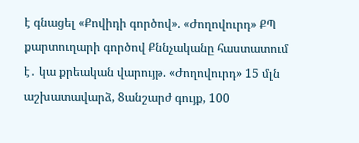է գնացել «Քովիդի գործով». «Ժողովուրդ» ՔՊ քարտուղարի գործով Քննչականը հաստատում է․ կա քրեական վարույթ. «Ժողովուրդ» 15 մլն աշխատավարձ, 8անշարժ գույք, 100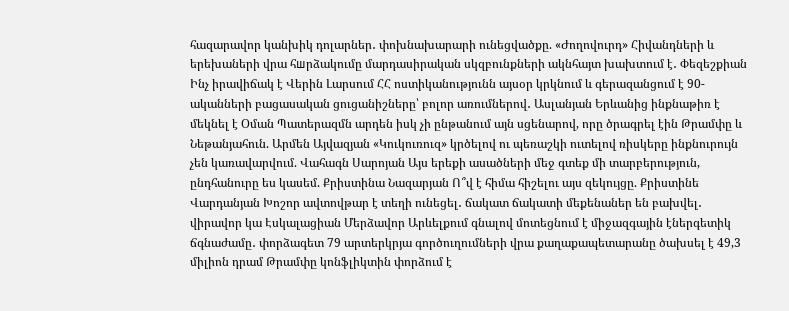հազարավոր կանխիկ դոլարներ․ փոխնախարարի ունեցվածքը. «Ժողովուրդ» Հիվանդների և երեխաների վրա հшրձակումը մարդասիրական սկզբունքների ակնհայտ խախտում է․ Փեզեշքիան Ինչ իրավիճակ է Վերին Լարսում ՀՀ ոստիկանությունն այսօր կրկնում և գերազանցում է 90-ականների բացասական ցուցանիշները՝ բոլոր առումներով․ Ասլանյան Երևանից ինքնաթիռ է մեկնել է Օման Պատերազմն արդեն իսկ չի ընթանում այն սցենարով, որը ծրագրել էին Թրամփը և Նեթանյահուն. Արմեն Այվազյան «Կուկուռուզ» կրծելով ու պեռաշկի ուտելով ռիսկերը ինքնուրույն չեն կառավարվում. Վահագն Սարոյան Այս երեքի ասածների մեջ գտեք մի տարբերություն, ընդհանուրը ես կասեմ. Քրիստինա Նազարյան Ո՞վ է հիմա հիշելու այս զեկույցը. Քրիստինե Վարդանյան Խոշոր ավտովթար է տեղի ունեցել․ ճակատ ճակատի մեքենաներ են բախվել․ վիրավոր կա Էսկալացիան Մերձավոր Արևելքում գնալով մոտեցնում է միջազգային էներգետիկ ճգնաժամը․ փորձագետ 79 արտերկրյա գործուղումների վրա քաղաքապետարանը ծախսել է 49,3 միլիոն դրամ Թրամփը կոնֆլիկտին փորձում է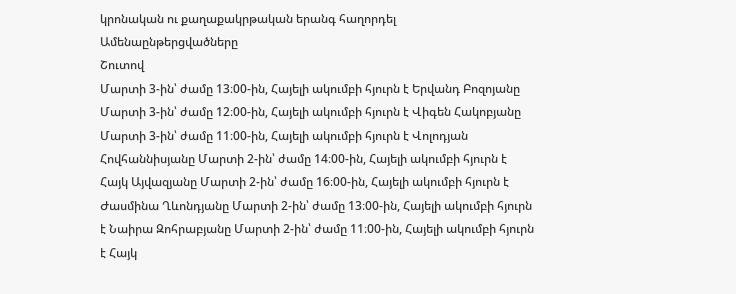կրոնական ու քաղաքակրթական երանգ հաղորդել
Ամենաընթերցվածները
Շուտով
Մարտի 3-ին՝ ժամը 13։00-ին, Հայելի ակումբի հյուրն է Երվանդ Բոզոյանը Մարտի 3-ին՝ ժամը 12։00-ին, Հայելի ակումբի հյուրն է Վիգեն Հակոբյանը Մարտի 3-ին՝ ժամը 11։00-ին, Հայելի ակումբի հյուրն է Վոլոդյան Հովհաննիսյանը Մարտի 2-ին՝ ժամը 14։00-ին, Հայելի ակումբի հյուրն է Հայկ Այվազյանը Մարտի 2-ին՝ ժամը 16։00-ին, Հայելի ակումբի հյուրն է Ժասմինա Ղևոնդյանը Մարտի 2-ին՝ ժամը 13։00-ին, Հայելի ակումբի հյուրն է Նաիրա Զոհրաբյանը Մարտի 2-ին՝ ժամը 11։00-ին, Հայելի ակումբի հյուրն է Հայկ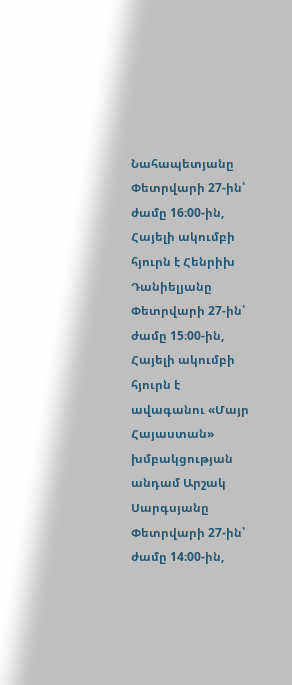Նահապետյանը Փետրվարի 27-ին՝ ժամը 16։00-ին, Հայելի ակումբի հյուրն է Հենրիխ Դանիելյանը Փետրվարի 27-ին՝ ժամը 15։00-ին, Հայելի ակումբի հյուրն է ավագանու «Մայր Հայաստան» խմբակցության անդամ Արշակ Սարգսյանը Փետրվարի 27-ին՝ ժամը 14։00-ին,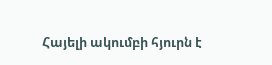Հայելի ակումբի հյուրն է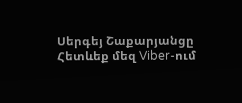Սերգեյ Շաքարյանցը
Հետևեք մեզ Viber-ում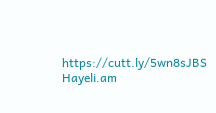https://cutt.ly/5wn8sJBS
Hayeli.am